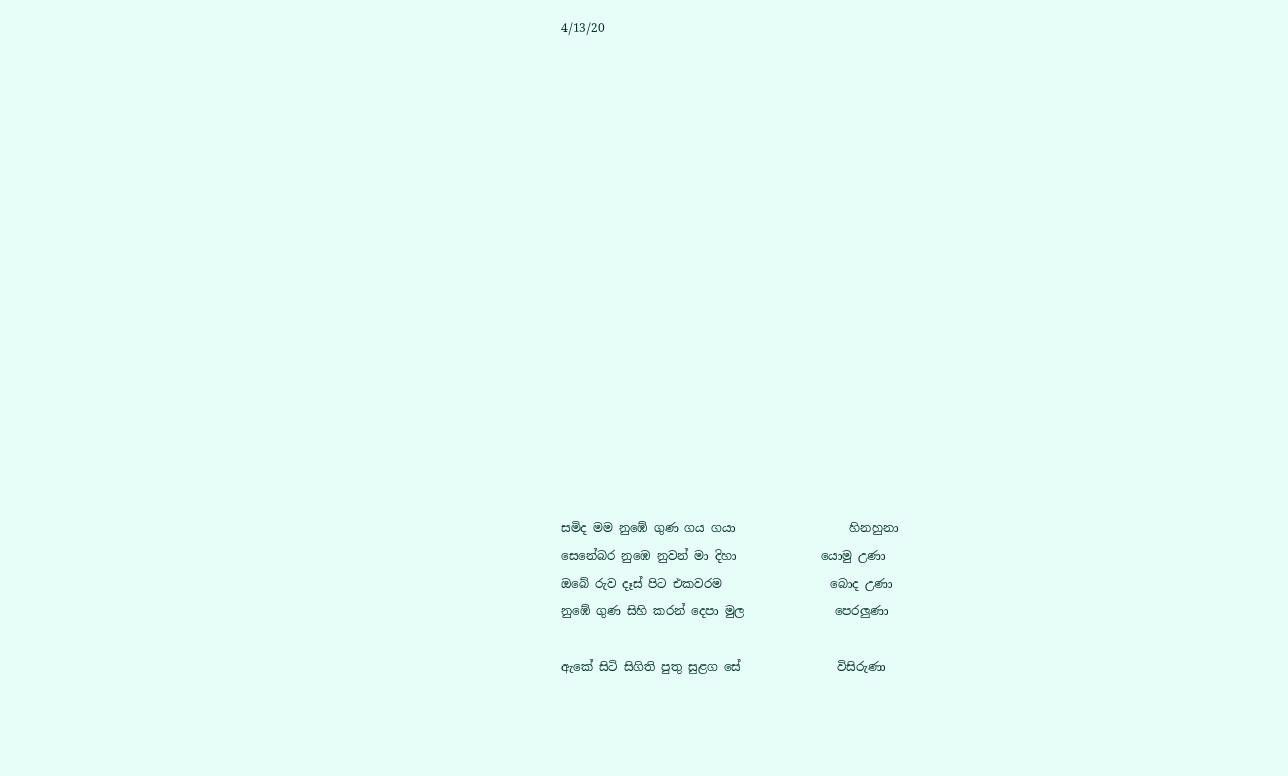4/13/20

















සමිද මම නුඹේ ගුණ ගය ගයා                   හිනහුනා
සෙනේබර නුඹෙ නුවන් මා දිහා              යොමු උණා
ඔබේ රුව දෑස් පිට එකවරම                  බොද උණා
නුඹේ ගුණ සිහි කරන් දෙපා මුල               පෙරලුණා

ඇකේ සිටි සිගිති පුතු සුළග සේ                විසිරුණා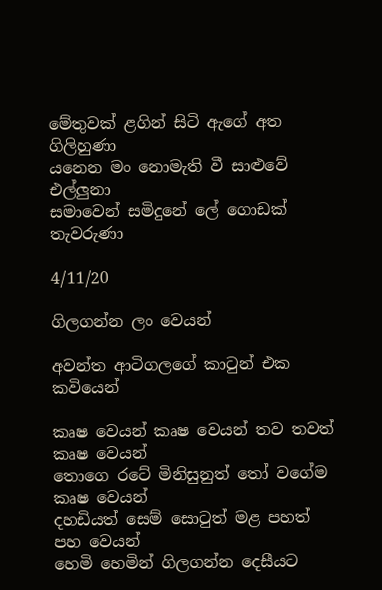මේතුවක් ළගින් සිටි ඇගේ අත                 ගිලිහුණා
යනෙන මං නොමැති වී සාළුවේ                එල්ලුනා
සමාවෙන් සමිදුනේ ලේ ගොඩක්             තැවරුණා

4/11/20

ගිලගන්න ලං වෙයන්

අවන්ත ආටිගලගේ කාටුන් එක කවියෙන්

කෘෂ වෙයන් කෘෂ වෙයන් තව තවත්    කෘෂ වෙයන්
තොගෙ රටේ මිනිසුනුත් තෝ වගේම     කෘෂ වෙයන්
දහඩියත් සෙම් සොටුත් මළ පහත්        පහ වෙයන්
හෙමි හෙමින් ගිලගන්න දෙසීයට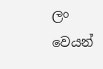ලං වෙයන්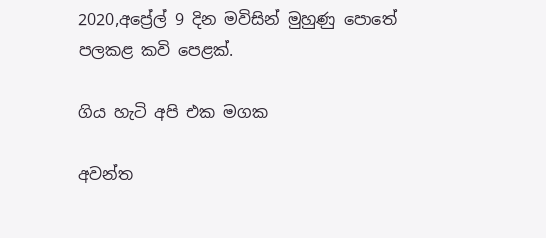2020,අප්‍රේල් 9 දින මවිසින් මුහුණු පොතේ පලකළ කවි පෙළක්.

ගිය හැටි අපි එක මගක

අවන්ත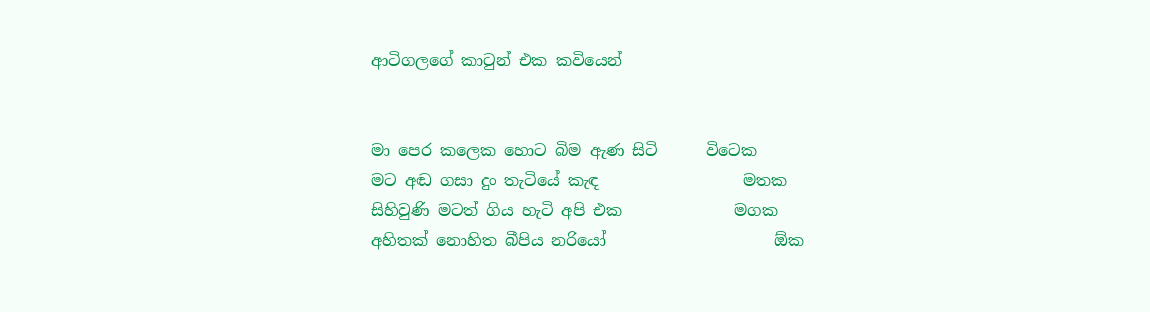ආටිගලගේ කාටුන් එක කවියෙන්


මා පෙර කලෙක හොට බිම ඇණ සිටි      විටෙක
මට අඬ ගසා දුං තැටියේ කැඳ                  මතක
සිහිවුණි මටත් ගිය හැටි අපි එක              මගක
අහිතක් නොහිත බීපිය නරියෝ                     ඕක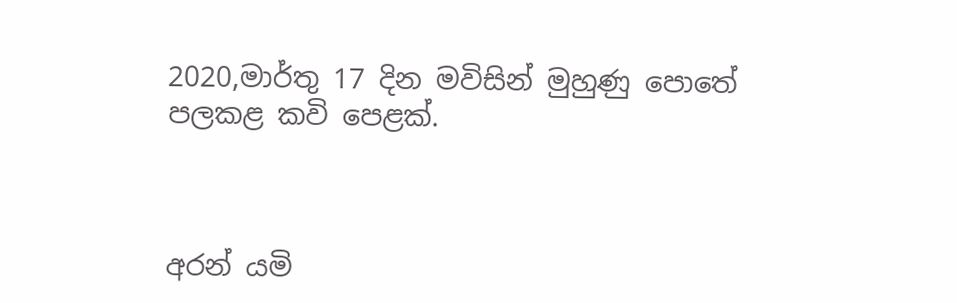2020,මාර්තු 17 දින මවිසින් මුහුණු පොතේ පලකළ කවි පෙළක්.



අරන් යමි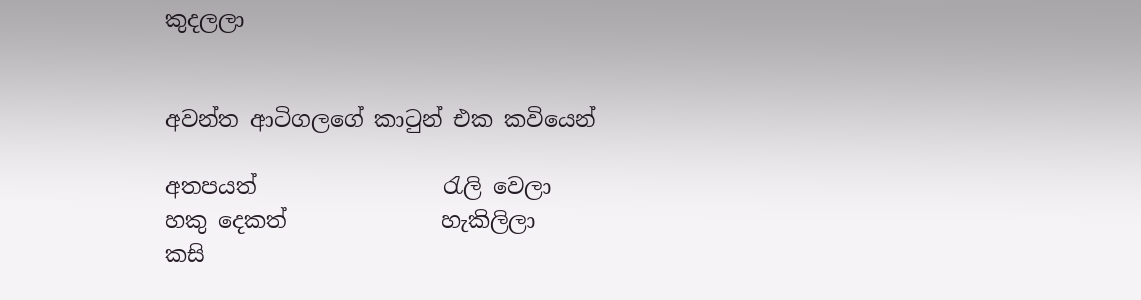කුදලලා


අවන්ත ආටිගලගේ කාටුන් එක කවියෙන්

අතපයත්                 රැලි වෙලා
හකු දෙකත්              හැකිලිලා
කසි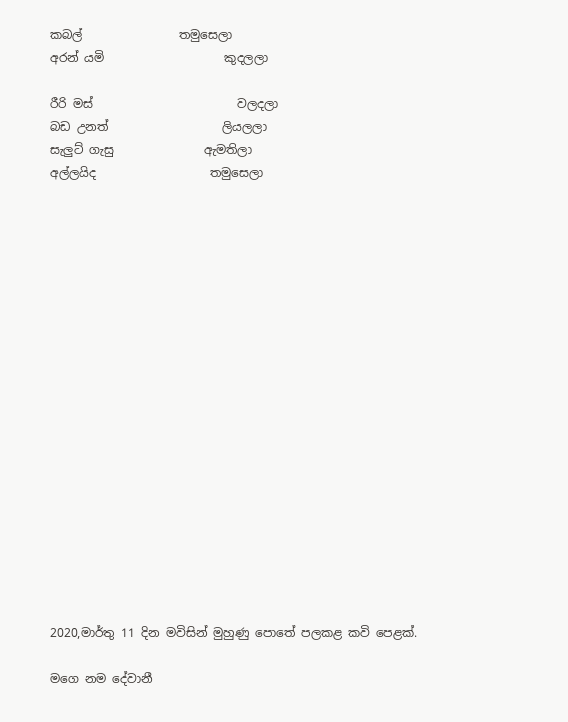කබල්                තමුසෙලා
අරන් යමි                    කුදලලා

රීරි මස්                        වලදලා
බඩ උනත්                   ලියලලා
සැලුට් ගැසු               ඇමතිලා
අල්ලයිද                   තමුසෙලා



















2020,මාර්තු 11 දින මවිසින් මුහුණු පොතේ පලකළ කවි පෙළක්.

මගෙ නම දේවානී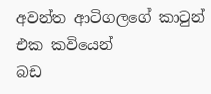අවන්ත ආටිගලගේ කාටුන් එක කවියෙන්
බඩ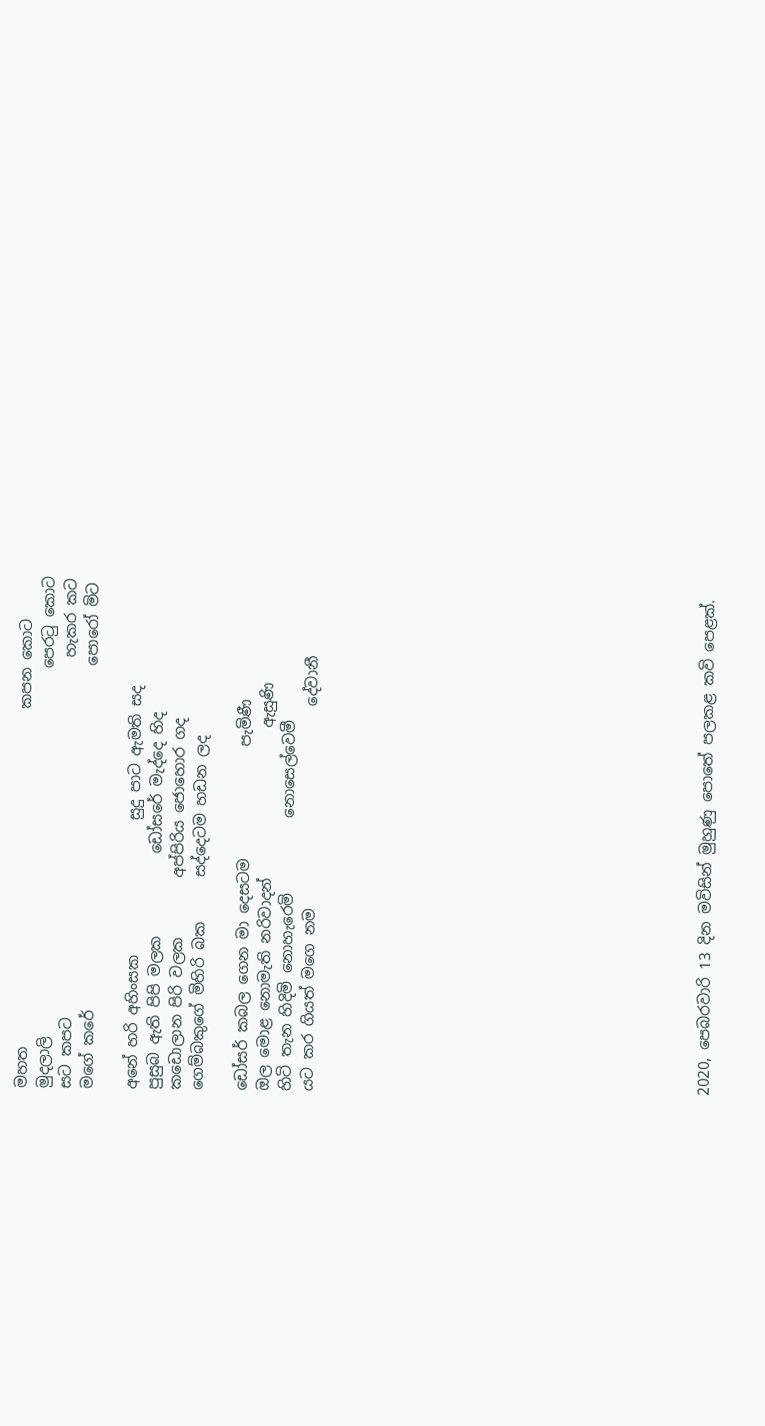මහත                                             කපන කොට
මුදලාලි                                                 පෙරටු කොට
සට කපට                                                හැකර කට
මගේ කරේ                                              පොරෝ මිට

අනේ හරි අහිංසක                  සුදු පාට ඇමති සද
පුසුබ ඇති පිපි මලක           ඩෝසරේ මැද්දෙ හිද
කඩොලාන පිරි වලක        අප්පිරිය ජොහොර ගද
ගෙම්බකුගේ මිහිරි බක      සද්දෙටම හඩන ලද

ඩෝසර් කබල ගෙන මා දෙසටම               පැමිණී
ඔල මොළ නොමැති නරිවාදන්                    ඇසුණි
හිටි තැන හිදිමි නොහැරෙමි          නොසෙල්වෙමී
යට කර ගියත් මගෙ නම                           දේවානී

















2020, පෙබරවාරි 13 දින මවිසින් මුහුණු පොතේ පලකළ කවි පෙළක්.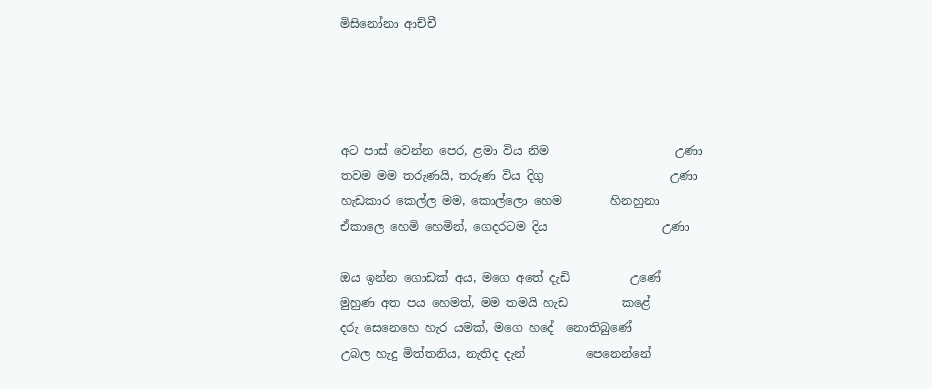මිසිනෝනා ආච්චී




අට පාස් වෙන්න පෙර, ළමා විය නිම                     උණා
තවම මම තරුණයි, තරුණ විය දිගු                     උණා
හැඩකාර කෙල්ල මම, කොල්ලො හෙම        හිනහුනා
ඒකාලෙ හෙමි හෙමින්, ගෙදරටම දිය                   උණා

ඔය ඉන්න ගොඩක් අය, මගෙ අතේ දැඩි          උණේ
මුහුණ අත පය හෙමත්, මම තමයි හැඩ         කළේ
දරු සෙනෙහෙ හැර යමක්, මගෙ හදේ  නොතිබුණේ
උබල හැදු මිත්තනිය, නැතිද දැන්          පෙනෙන්නේ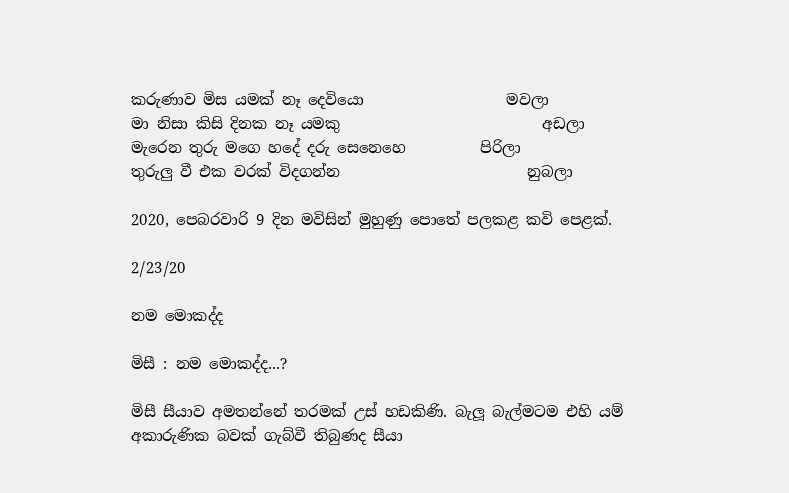කරුණාව මිස යමක් නෑ දෙවියො                   මවලා
මා නිසා කිසි දිනක නෑ යමකු                           අඩලා
මැරෙන තුරු මගෙ හදේ දරු සෙනෙහෙ          පිරිලා
තුරුලු වී එක වරක් විදගන්න                         නුබලා

2020, පෙබරවාරි 9 දින මවිසින් මුහුණු පොතේ පලකළ කවි පෙළක්.

2/23/20

නම මොකද්ද

මිසී : නම මොකද්ද...?

මිසී සීයාව අමතන්නේ තරමක් උස් හඩකිණි. බැලූ බැල්මටම එහි යම් අකාරුණික බවක් ගැබ්වී තිබුණද සීයා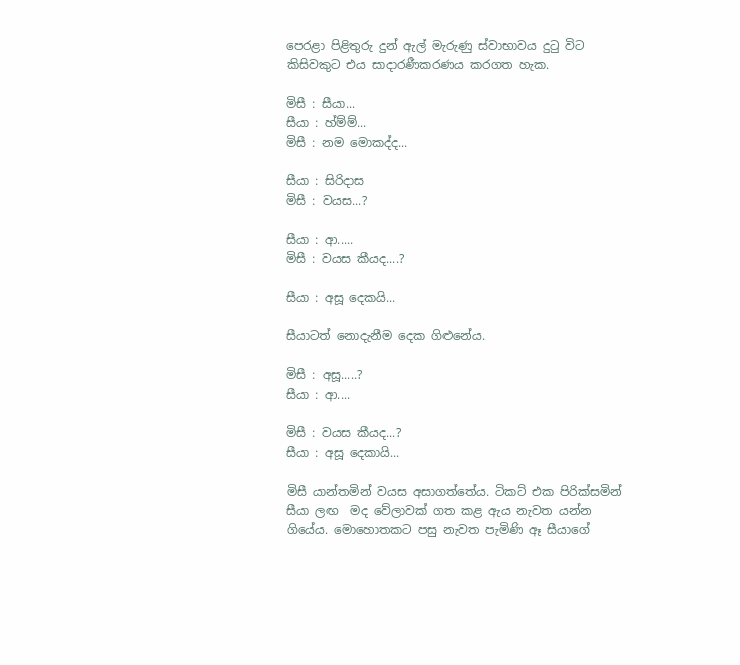පෙරළා පිළිතුරු දුන් ඇල් මැරුණු ස්වාභාවය දුටු විට කිසිවකුට එය සාදාරණීකරණය කරගත හැක.

මිසී : සීයා...
සීයා : හ්ම්ම්...
මිසී : නම මොකද්ද...

සීයා : සිරිදාස
මිසී : වයස...?

සීයා : ආ.....
මිසී : වයස කීයද....?

සීයා : අසූ දෙකයි...

සීයාටත් නොදැනීම දෙක ගිළුනේය.

මිසී : අසූ.....?
සීයා : ආ....

මිසී : වයස කීයද...?
සීයා : අසූ දෙකායි...

මිසී යාන්තමින් වයස අසාගත්තේය. ටිකට් එක පිරික්සමින් සීයා ලඟ  මද වේලාවක් ගත කළ ඇය නැවත යන්න ගියේය. මොහොතකට පසු නැවත පැමිණි ඈ සීයාගේ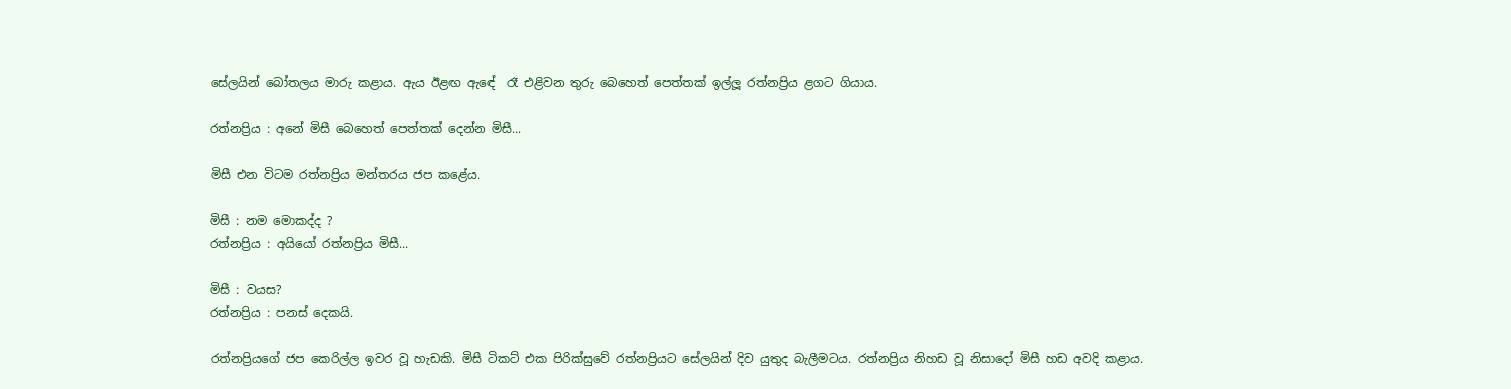සේලයින් බෝතලය මාරු කළාය. ඇය ඊළඟ ඇඳේ  රෑ එළිවන තුරු බෙහෙත් පෙත්තක් ඉල්ලූ රත්නප්‍රිය ළගට ගියාය.

රත්නප්‍රිය : අනේ මිසී බෙහෙත් පෙත්තක් දෙන්න මිසී...

මිසී එන විටම රත්නප්‍රිය මන්තරය ජප කළේය.

මිසී : නම මොකද්ද ?
රත්නප්‍රිය : අයියෝ රත්නප්‍රිය මිසී...

මිසී : වයස?
රත්නප්‍රිය : පනස් දෙකයි.

රත්නප්‍රියගේ ජප කෙරිල්ල ඉවර වූ හැඩකි. මිසී ටිකට් එක පිරික්සුවේ රත්නප්‍රියට සේලයින් දිව යුතුද බැලීමටය. රත්නප්‍රිය නිහඩ වූ නිසාදෝ මිසී හඩ අවදි කළාය.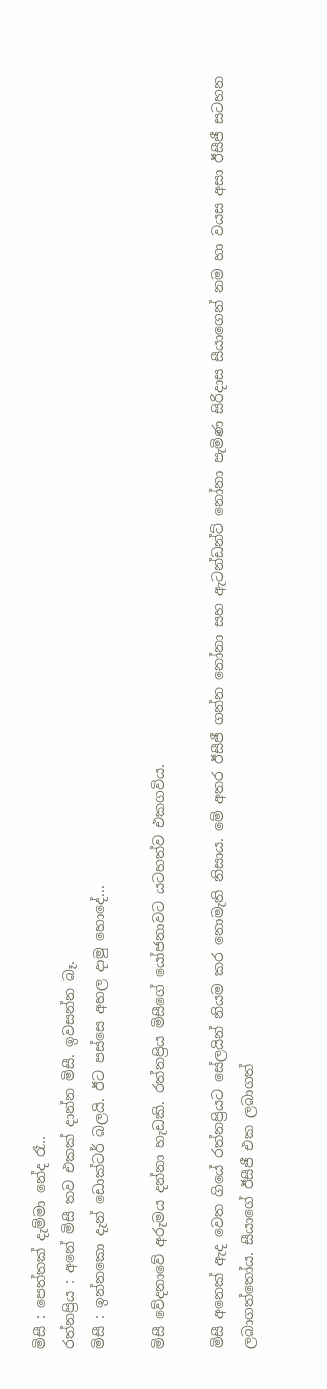මිසී : පෙත්තක් දැම්මා නේද රෑ..
රත්නප්‍රිය : අනේ මිසී තව එකක් දාන්න මිසී. ඉවසන්න බෑ.
මිසී : ඉන්නකො දැන් ඩොක්ටර් බලයි. ඊට පස්සෙ අහල දාමු හොදේ...

මිසී වේදනාවේ අරුමය දන්නා හැඩකි. රත්නප්‍රිය මිසීගේ යෝජනාවට යටහත්ව එකගවිය.

මිසී අනෙක් ඇද වෙත ගියේ රත්නප්‍රියට සේලයින් නියම කර නොමැති නිසාය. මේ අතර ඊසීජී ගන්න නෝනා සහ ඇටන්ඩන්ට් නෝනා පැමිණ සිරිදාස සීයාගෙන් නම හා වයස අසා ඊසීජී සටහන ලබාගත්තෝය. සීයාගේ ඊසීජී එක ලබාගත්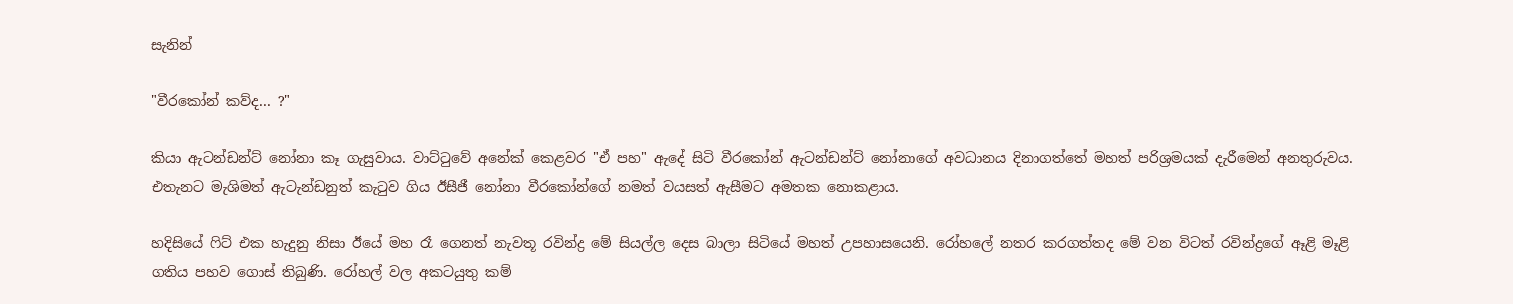සැනින්

"වීරකෝන් කව්ද... ?"

කියා ඇටන්ඩන්ට් නෝනා කෑ ගැසුවාය. වාට්ටුවේ අනේක් කෙළවර "ඒ පහ" ඇදේ සිටි වීරකෝන් ඇටන්ඩන්ට් නෝනාගේ අවධානය දිනාගත්තේ මහත් පරිශ්‍රමයක් දැරීමෙන් අනතුරුවය. එතැනට මැශිමත් ඇටැන්ඩනුත් කැටුව ගිය ඊසීජී නෝනා වීරකෝන්ගේ නමත් වයසත් ඇසීමට අමතක නොකළාය.

හදිසියේ ෆිට් එක හැදුනු නිසා ඊයේ මහ රෑ ගෙනත් නැවතූ රවින්ද්‍ර මේ සියල්ල දෙස බාලා සිටියේ මහත් උපහාසයෙනි. රෝහලේ නතර කරගත්තද මේ වන විටත් රවින්ද්‍රගේ ඈළි මෑළි ගතිය පහව ගොස් තිබුණි. රෝහල් වල අකටයුතු කම්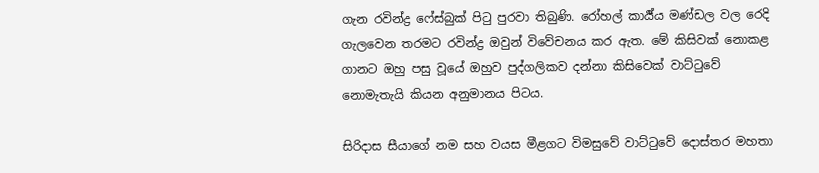ගැන රවින්ද්‍ර ෆේස්බුක් පිටු පුරවා තිබුණි. රෝහල් කාර්‍ය්ය මණ්ඩල වල රෙදි ගැලවෙන තරමට රවින්ද්‍ර ඔවුන් විවේචනය කර ඇත. මේ කිසිවක් නොකළ ගානට ඔහු පසු වූයේ ඔහුව පුද්ගලිකව දන්නා කිසිවෙක් වාට්ටුවේ නොමැතැයි කියන අනුමානය පිටය.

සිරිදාස සීයාගේ නම සහ වයස මීළගට විමසුවේ වාට්ටුවේ දොස්‍තර මහතා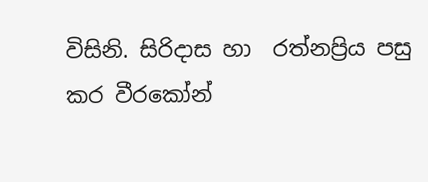විසිනි. සිරිදාස හා  රත්නප්‍රිය පසු කර වීරකෝන්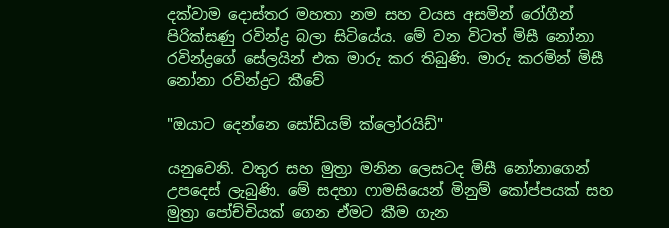දක්වාම දොස්තර මහතා නම සහ වයස අසමින් රෝගීන් පිරික්සණු රවින්ද්‍ර බලා සිටියේය. මේ වන විටත් මිසී නෝනා රවින්ද්‍රගේ සේලයින් එක මාරු කර තිබුණි. මාරු කරමින් මිසී නෝනා රවින්ද්‍රට කීවේ

"ඔයාට දෙන්නෙ සෝඩියම් ක්ලෝරයිඩ්"

යනුවෙනි. වතුර සහ මුත්‍රා මනින ලෙසටද මිසී නෝනාගෙන් උපදෙස් ලැබුණි. මේ සදහා ෆාමසියෙන් මිනුම් කෝප්පයක් සහ මුත්‍රා පෝච්චියක් ගෙන ඒමට කීම ගැන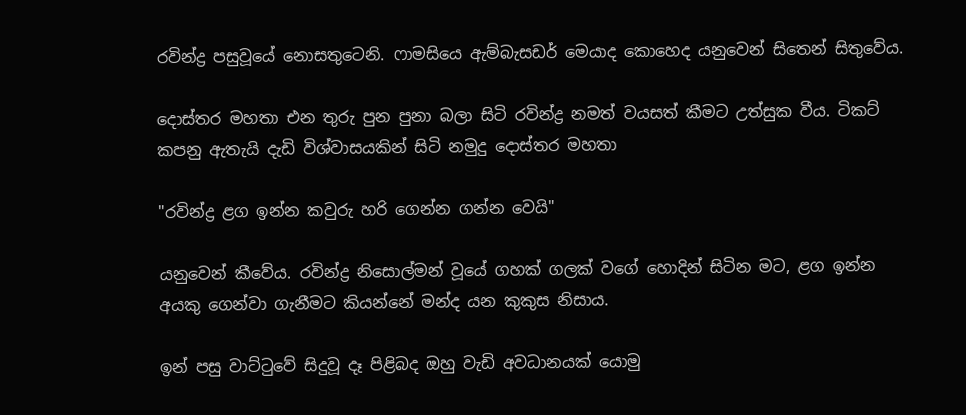රවින්ද්‍ර පසුවූයේ නොසතුටෙනි. ෆාමසියෙ ඇම්බැසඩර් මෙයාද කොහෙද යනුවෙන් සිතෙන් සිතුවේය.

දොස්තර මහතා එන තුරු පුන පුනා බලා සිටි රවින්ද්‍ර නමත් වයසත් කීමට උත්සුක වීය. ටිකට් කපනු ඇතැයි දැඩි විශ්වාසයකින් සිටි නමුදු දොස්තර මහතා

"රවින්ද්‍ර ළග ඉන්න කවුරු හරි ගෙන්න ගන්න වෙයි"

යනුවෙන් කීවේය. රවින්ද්‍ර නිසොල්මන් වූයේ ගහක් ගලක් වගේ හොදින් සිටින මට, ළග ඉන්න අයකු ගෙන්වා ගැනීමට කියන්නේ මන්ද යන කුකුස නිසාය.

ඉන් පසු වාට්ටුවේ සිදුවූ දෑ පිළිබද ඔහු වැඩි අවධානයක් යොමු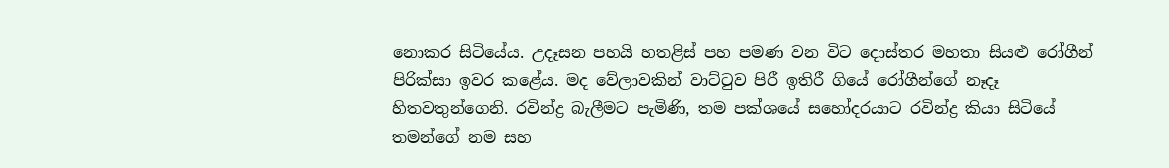නොකර සිටියේය. උදෑසන පහයි හතළිස් පහ පමණ වන විට දොස්තර මහතා සියළු රෝගීන් පිරික්සා ඉවර කළේය. මද වේලාවකින් වාට්ටුව පිරී ඉතිරී ගියේ රෝගීන්ගේ නෑදෑ හිතවතුන්ගෙනි. රවින්ද්‍ර බැලීමට පැමිණි, තම පක්ශයේ සහෝදරයාට රවින්ද්‍ර කියා සිටියේ තමන්ගේ නම සහ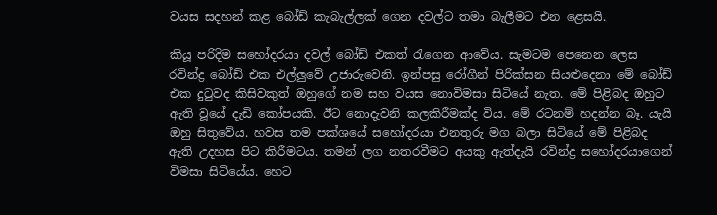වයස සදහන් කළ බෝඩ් කැබැල්ලක් ගෙන දවල්ට තමා බැලීමට එන ළෙසයි.

කියූ පරිදිම සහෝදරයා දවල් බෝඩ් එකත්‍ රැගෙන ආවේය. සැමටම පෙනෙන ලෙස රවින්ද්‍ර බෝඩ් එක එල්ලුවේ උජාරුවෙනි. ඉන්පසු රෝගීන් පිරික්සන සියළුදෙනා මේ බෝඩ් එක දුටුවද කිසිවකුත් ඔහුගේ නම සහ වයස නොවිමසා සිටියේ නැත. මේ පිළිබද ඔහුට ඇති වූයේ දැඩි කෝපයකි. ඊට නොදැවනි කලකිරීමක්ද විය. මේ රටනම් හදන්න බෑ. යැයි ඔහු සිතුවේය. හවස තම පක්ශයේ සහෝදරයා එනතුරු මග බලා සිටියේ මේ පිළිබද ඇති උදහස පිට කිරීමටය. තමන් ලග නතරවීමට අයකු ඇත්දැයි රවින්ද්‍ර සහෝදරයාගෙන් විමසා සිටියේය. හෙට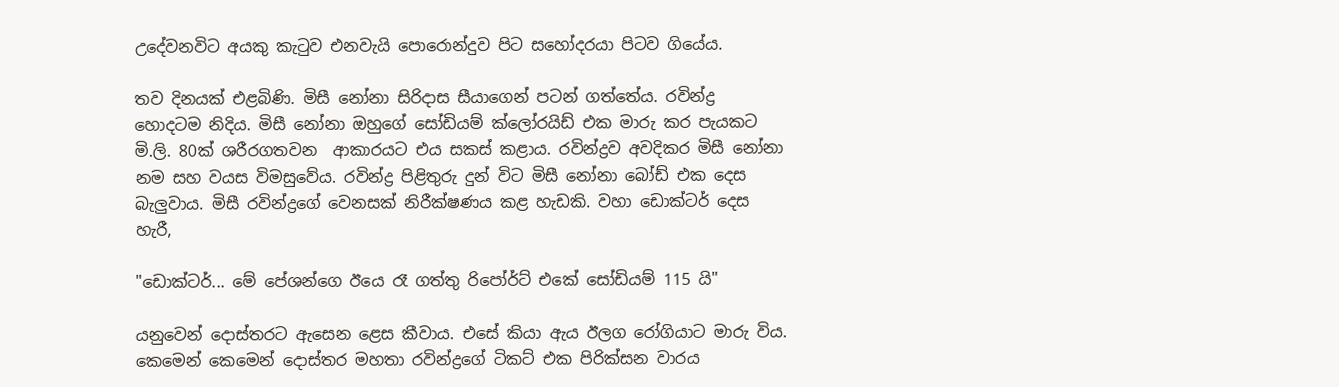උදේවනවිට අයකු කැටුව එනවැයි පොරොන්දුව පිට සහෝදරයා පිටව ගියේය.

තව දිනයක් එළබිණි. මිසී නෝනා සිරිදාස සීයාගෙන් පටන් ගත්තේය. රවින්ද්‍ර හොදටම නිදිය. මිසී නෝනා ඔහුගේ සෝඩියම් ක්ලෝරයිඩ් එක මාරු කර පැයකට මි.ලි. 80ක් ශරීරගතවන  ආකාරයට එය සකස් කළාය. රවින්ද්‍රව අවදිකර මිසී නෝනා නම සහ වයස විමසුවේය. රවින්ද්‍ර පිළිතුරු දුන් විට මිසී නෝනා බෝඩ් එක දෙස බැලුවාය. මිසී රවින්ද්‍රගේ වෙනසක් නිරීක්ෂණය කළ හැඩකි. වහා ඩොක්ටර් දෙස හැරී,

"ඩොක්ටර්... මේ පේශන්ගෙ ඊයෙ රෑ ගත්තු රිපෝර්ට් එකේ සෝඩියම් 115 යි"

යනුවෙන් දොස්තරට ඇසෙන ළෙස කීවාය. එසේ කියා ඇය ඊලග රෝගියාට මාරු විය. කෙමෙන් කෙමෙන් දොස්තර මහතා රවින්ද්‍රගේ ටිකට් එක පිරික්සන වාරය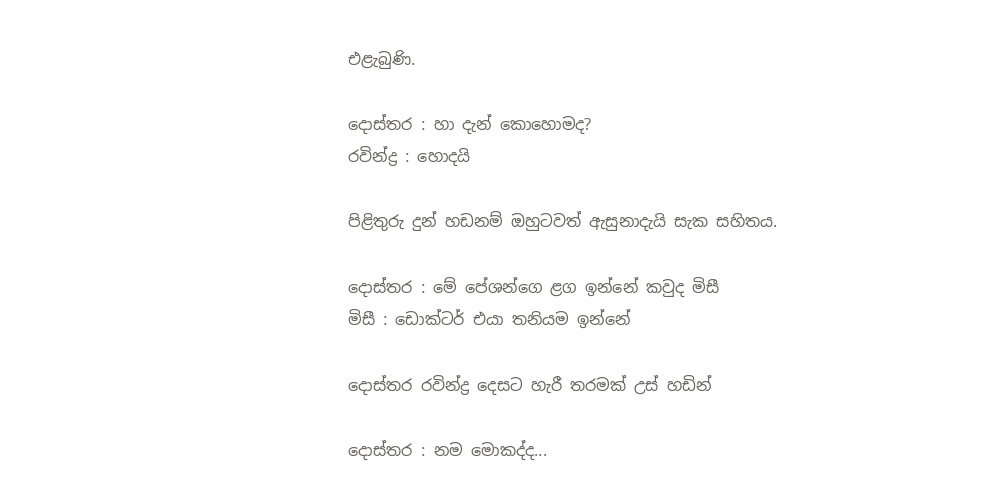එළැබුණි.

දොස්තර : හා දැන් කොහොමද?
රවින්ද්‍ර : හොදයි

පිළිතුරු දුන් හඩනම් ඔහුටවත් ඇසුනාදැයි සැක සහිතය.

දොස්තර : මේ පේශන්ගෙ ළග ඉන්නේ කවුද මිසී
මිසී : ඩොක්ටර් එයා තනියම ඉන්නේ

දොස්තර රවින්ද්‍ර දෙසට හැරී තරමක් උස් හඩින්

දොස්තර : නම මොකද්ද...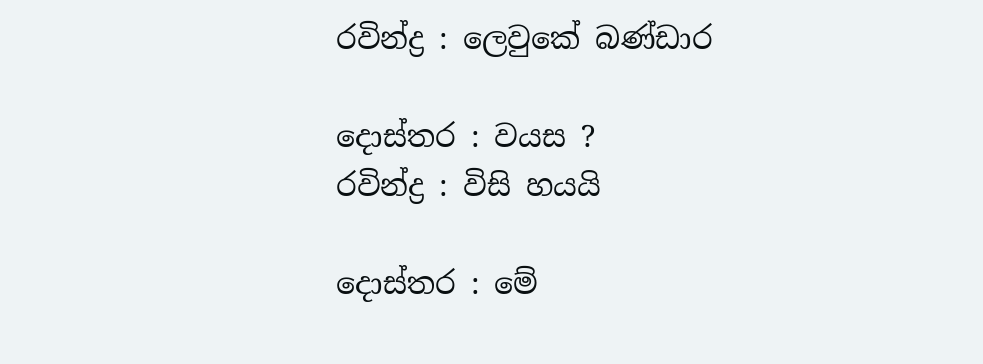රවින්ද්‍ර : ලෙවුකේ බණ්ඩාර

දොස්තර : වයස ?
රවින්ද්‍ර : විසි හයයි

දොස්තර : මේ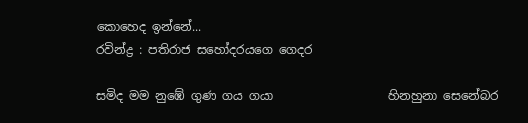කොහෙද ඉන්නේ...
රවින්ද්‍ර : පතිරාජ සහෝදරයගෙ ගෙදර

සමිද මම නුඹේ ගුණ ගය ගයා                   හිනහුනා සෙනේබර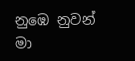නුඹෙ නුවන් මා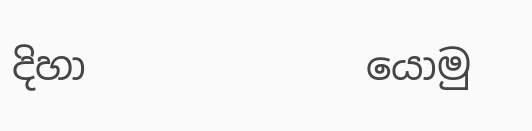දිහා              යොමු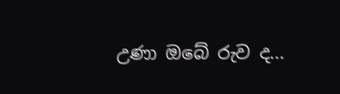උණා ඔබේ රුව ද...